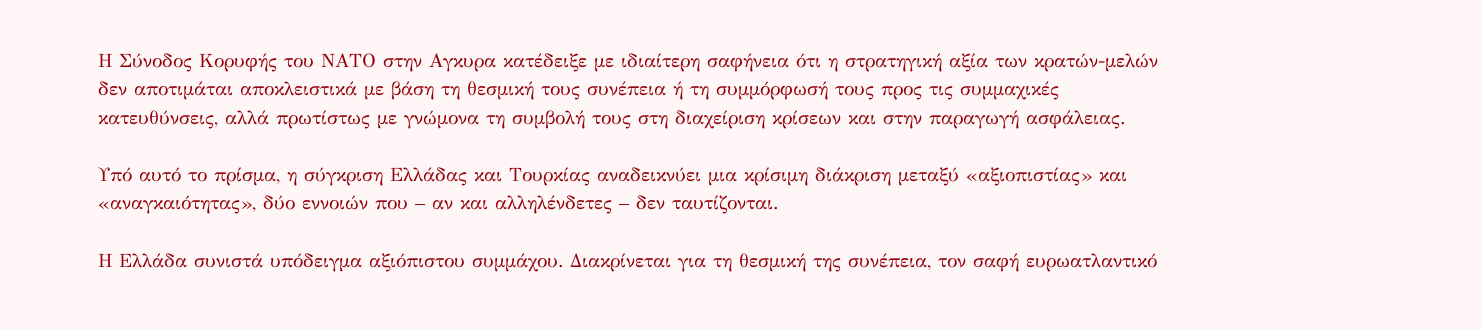Η Σύνοδος Κορυφής του ΝΑΤΟ στην Αγκυρα κατέδειξε με ιδιαίτερη σαφήνεια ότι η στρατηγική αξία των κρατών-μελών δεν αποτιμάται αποκλειστικά με βάση τη θεσμική τους συνέπεια ή τη συμμόρφωσή τους προς τις συμμαχικές κατευθύνσεις, αλλά πρωτίστως με γνώμονα τη συμβολή τους στη διαχείριση κρίσεων και στην παραγωγή ασφάλειας.

Υπό αυτό το πρίσμα, η σύγκριση Ελλάδας και Τουρκίας αναδεικνύει μια κρίσιμη διάκριση μεταξύ «αξιοπιστίας» και «αναγκαιότητας», δύο εννοιών που – αν και αλληλένδετες – δεν ταυτίζονται.

Η Ελλάδα συνιστά υπόδειγμα αξιόπιστου συμμάχου. Διακρίνεται για τη θεσμική της συνέπεια, τον σαφή ευρωατλαντικό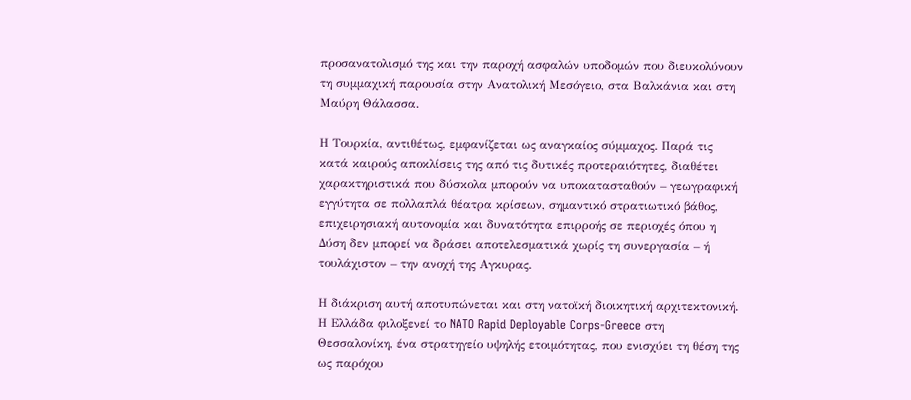προσανατολισμό της και την παροχή ασφαλών υποδομών που διευκολύνουν τη συμμαχική παρουσία στην Ανατολική Μεσόγειο, στα Βαλκάνια και στη Μαύρη Θάλασσα.

Η Τουρκία, αντιθέτως, εμφανίζεται ως αναγκαίος σύμμαχος. Παρά τις κατά καιρούς αποκλίσεις της από τις δυτικές προτεραιότητες, διαθέτει χαρακτηριστικά που δύσκολα μπορούν να υποκατασταθούν – γεωγραφική εγγύτητα σε πολλαπλά θέατρα κρίσεων, σημαντικό στρατιωτικό βάθος, επιχειρησιακή αυτονομία και δυνατότητα επιρροής σε περιοχές όπου η Δύση δεν μπορεί να δράσει αποτελεσματικά χωρίς τη συνεργασία – ή τουλάχιστον – την ανοχή της Αγκυρας.

Η διάκριση αυτή αποτυπώνεται και στη νατοϊκή διοικητική αρχιτεκτονική. Η Ελλάδα φιλοξενεί το NATO Rapid Deployable Corps-Greece στη Θεσσαλονίκη, ένα στρατηγείο υψηλής ετοιμότητας, που ενισχύει τη θέση της ως παρόχου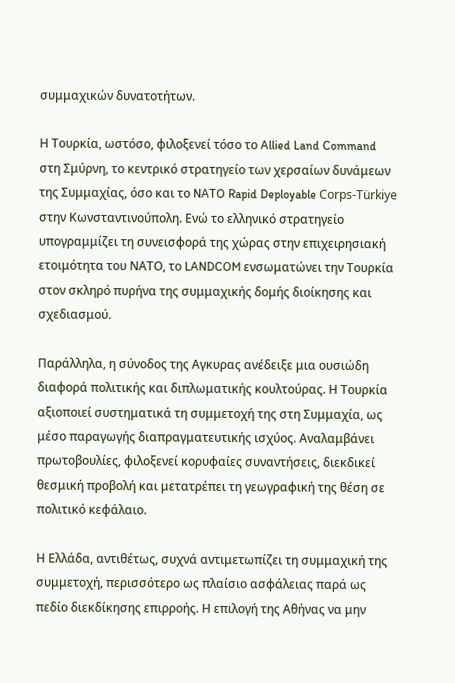συμμαχικών δυνατοτήτων.

Η Τουρκία, ωστόσο, φιλοξενεί τόσο το Allied Land Command στη Σμύρνη, το κεντρικό στρατηγείο των χερσαίων δυνάμεων της Συμμαχίας, όσο και το NATO Rapid Deployable Corps-Türkiye στην Κωνσταντινούπολη. Ενώ το ελληνικό στρατηγείο υπογραμμίζει τη συνεισφορά της χώρας στην επιχειρησιακή ετοιμότητα του ΝΑΤΟ, το LANDCOM ενσωματώνει την Τουρκία στον σκληρό πυρήνα της συμμαχικής δομής διοίκησης και σχεδιασμού.

Παράλληλα, η σύνοδος της Αγκυρας ανέδειξε μια ουσιώδη διαφορά πολιτικής και διπλωματικής κουλτούρας. Η Τουρκία αξιοποιεί συστηματικά τη συμμετοχή της στη Συμμαχία, ως μέσο παραγωγής διαπραγματευτικής ισχύος. Αναλαμβάνει πρωτοβουλίες, φιλοξενεί κορυφαίες συναντήσεις, διεκδικεί θεσμική προβολή και μετατρέπει τη γεωγραφική της θέση σε πολιτικό κεφάλαιο.

Η Ελλάδα, αντιθέτως, συχνά αντιμετωπίζει τη συμμαχική της συμμετοχή, περισσότερο ως πλαίσιο ασφάλειας παρά ως πεδίο διεκδίκησης επιρροής. Η επιλογή της Αθήνας να μην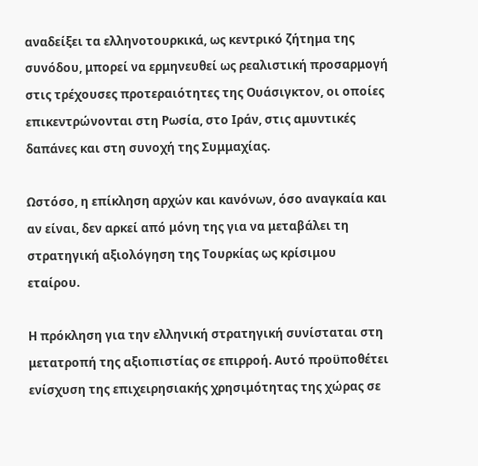αναδείξει τα ελληνοτουρκικά, ως κεντρικό ζήτημα της συνόδου, μπορεί να ερμηνευθεί ως ρεαλιστική προσαρμογή στις τρέχουσες προτεραιότητες της Ουάσιγκτον, οι οποίες επικεντρώνονται στη Ρωσία, στο Ιράν, στις αμυντικές δαπάνες και στη συνοχή της Συμμαχίας.

Ωστόσο, η επίκληση αρχών και κανόνων, όσο αναγκαία και αν είναι, δεν αρκεί από μόνη της για να μεταβάλει τη στρατηγική αξιολόγηση της Τουρκίας ως κρίσιμου εταίρου.

Η πρόκληση για την ελληνική στρατηγική συνίσταται στη μετατροπή της αξιοπιστίας σε επιρροή. Αυτό προϋποθέτει ενίσχυση της επιχειρησιακής χρησιμότητας της χώρας σε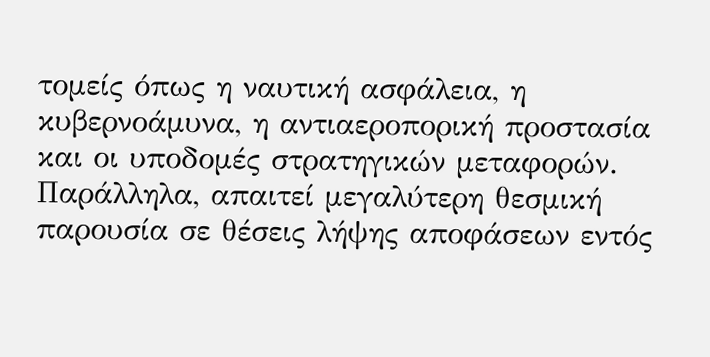τομείς όπως η ναυτική ασφάλεια, η κυβερνοάμυνα, η αντιαεροπορική προστασία και οι υποδομές στρατηγικών μεταφορών. Παράλληλα, απαιτεί μεγαλύτερη θεσμική παρουσία σε θέσεις λήψης αποφάσεων εντός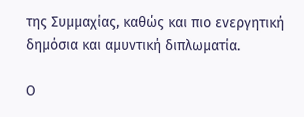της Συμμαχίας, καθώς και πιο ενεργητική δημόσια και αμυντική διπλωματία.

Ο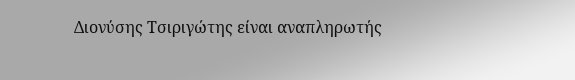Διονύσης Τσιριγώτης είναι αναπληρωτής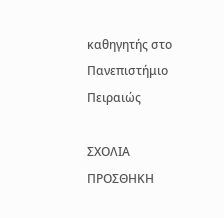καθηγητής στο Πανεπιστήμιο Πειραιώς

ΣΧΟΛΙΑ
ΠΡΟΣΘΗΚΗ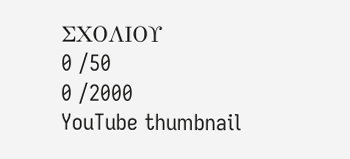ΣΧΟΛΙΟΥ
0 /50
0 /2000
YouTube thumbnail